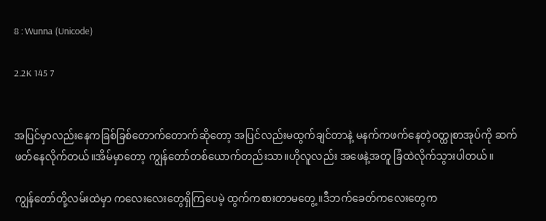8 : Wunna (Unicode)

2.2K 145 7


အပြင်မှာလည်းနေကခြစ်ခြစ်တောက်တောက်ဆိုတော့ အပြင်လည်းမထွက်ချင်တာနဲ့ မနက်ကဖက်နေတဲ့ဝတ္ထုစာအုပ်ကို ဆက်ဖတ်နေလိုက်တယ်။အိမ်မှာတော့ ကျွန်တော်တစ်ယောက်တည်းသာ။ဟိုလူလည်း အဖေနဲ့အတူ ခြံထဲလိုက်သွားပါတယ်။

ကျွန်တော်တို့လမ်းထဲမှာ ကလေးလေးတွေရှိကြပေမဲ့ ထွက်ကစားတာမတွေ့။ဒီဘက်ခေတ်ကလေးတွေက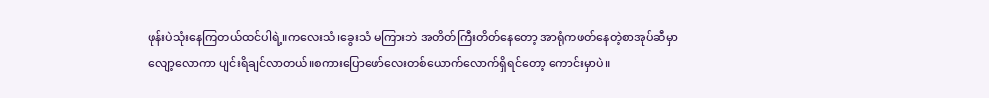ဖုန်းပဲသုံးနေကြတယ်ထင်ပါရဲ့။ကလေးသံ၊ခွေးသံ မကြားဘဲ အတိတ်ကြီးတိတ်နေတော့ အာရုံကဖတ်နေတဲ့စာအုပ်ဆီမှာ လျော့လောကာ ပျင်းရိချင်လာတယ်။စကားပြောဖော်လေးတစ်ယောက်လောက်ရှိရင်တော့ ကောင်းမှာပဲ။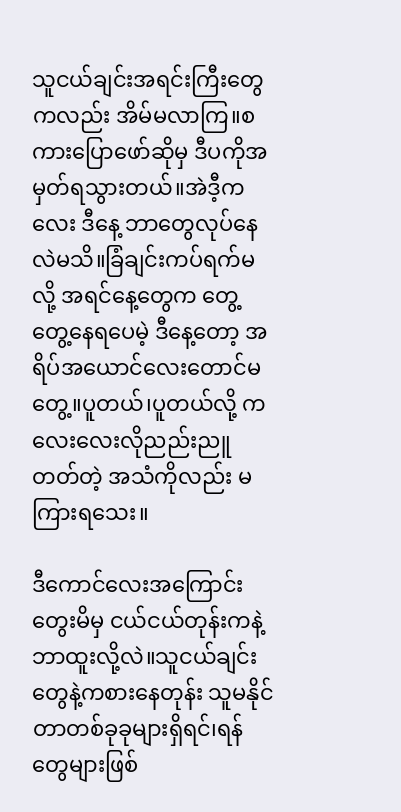သူငယ်ချင်းအရင်းကြီးတွေကလည်း အိမ်မလာကြ။စကားပြောဖော်ဆိုမှ ဒီပကိုအမှတ်ရသွားတယ်။အဲဒီ့ကလေး ဒီနေ့ ဘာတွေလုပ်နေလဲမသိ။ခြံချင်းကပ်ရက်မလို့ အရင်နေ့တွေက တွေ့တွေ့နေရပေမဲ့ ဒီနေ့တော့ အရိပ်အယောင်လေးတောင်မတွေ့။ပူတယ်၊ပူတယ်လို့ ကလေးလေးလိုညည်းညူတတ်တဲ့ အသံကိုလည်း မကြားရသေး။

ဒီကောင်လေးအကြောင်းတွေးမိမှ ငယ်ငယ်တုန်းကနဲ့ဘာထူးလို့လဲ။သူငယ်ချင်းတွေနဲ့ကစားနေတုန်း သူမနိုင်တာတစ်ခုခုများရှိရင်၊ရန်တွေများဖြစ်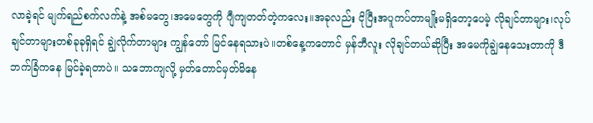လာခဲ့ရင် မျက်ရည်စက်လက်နဲ့ အစ်မတွေ၊အမေတွေကို ဂျီကျတတ်တဲ့ကလေး။အခုလည်း ငိုပြီးအပူကပ်တာမျိုးမရှိတော့ပေမဲ့ လိုချင်တာများ၊လုပ်ချင်တာများတစ်ခုခုရှိရင် ချွဲလိုက်တာများ ကျွန်တော် မြင်နေရသားပဲ။တစ်နေ့ကတောင် မှန်ဘီလူး လိုချင်တယ်ဆိုပြီး အမေကိုချွဲနေသေးတာကို ဒီဘက်ခြံကနေ မြင်ခဲ့ရတာပဲ။ သဘောကျလို့ မှတ်တောင်မှတ်မိနေ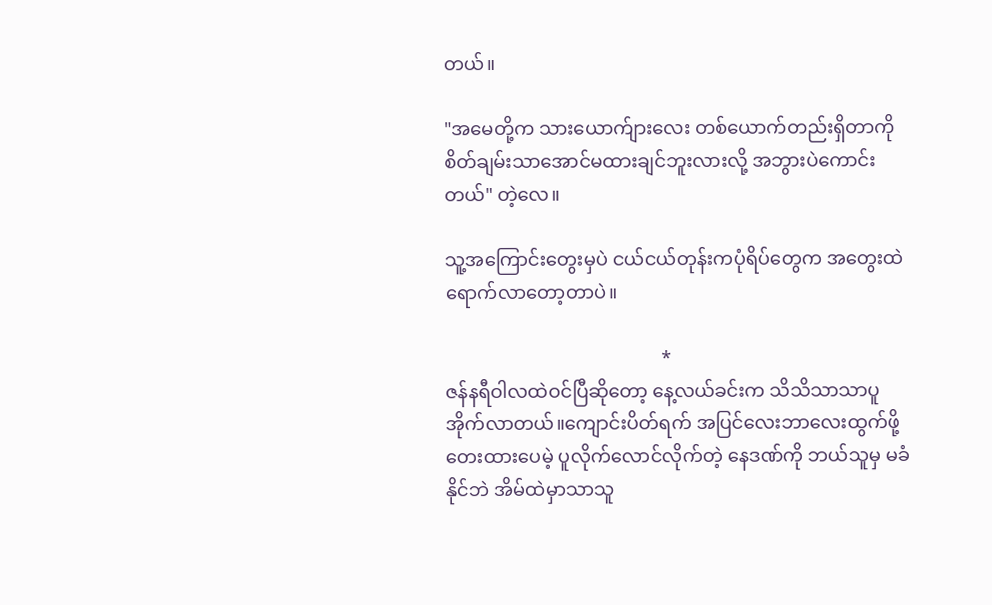တယ်။

"အမေတို့က သားယောက်ျားလေး တစ်ယောက်တည်းရှိတာကို စိတ်ချမ်းသာအောင်မထားချင်ဘူးလားလို့ အဘွားပဲကောင်းတယ်" တဲ့လေ။

သူ့အကြောင်းတွေးမှပဲ ငယ်ငယ်တုန်းကပုံရိပ်တွေက အတွေးထဲရောက်လာတော့တာပဲ။

                                              *
ဇန်နရီဝါလထဲဝင်ပြီဆိုတော့ နေ့လယ်ခင်းက သိသိသာသာပူအိုက်လာတယ်။ကျောင်းပိတ်ရက် အပြင်လေးဘာလေးထွက်ဖို့တေးထားပေမဲ့ ပူလိုက်လောင်လိုက်တဲ့ နေဒဏ်ကို ဘယ်သူမှ မခံနိုင်ဘဲ အိမ်ထဲမှာသာသူ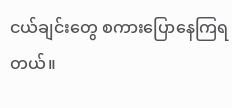ငယ်ချင်းတွေ စကားပြောနေကြရတယ်။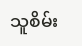သူစိမ်း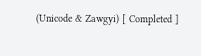(Unicode & Zawgyi) [ Completed ]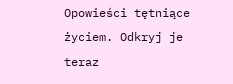Opowieści tętniące życiem. Odkryj je teraz